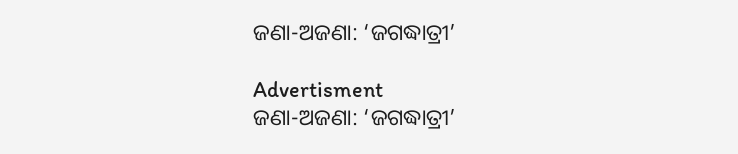ଜଣା-ଅଜଣା: ‘ଜଗଦ୍ଧାତ୍ରୀ’

Advertisment
ଜଣା-ଅଜଣା: ‘ଜଗଦ୍ଧାତ୍ରୀ’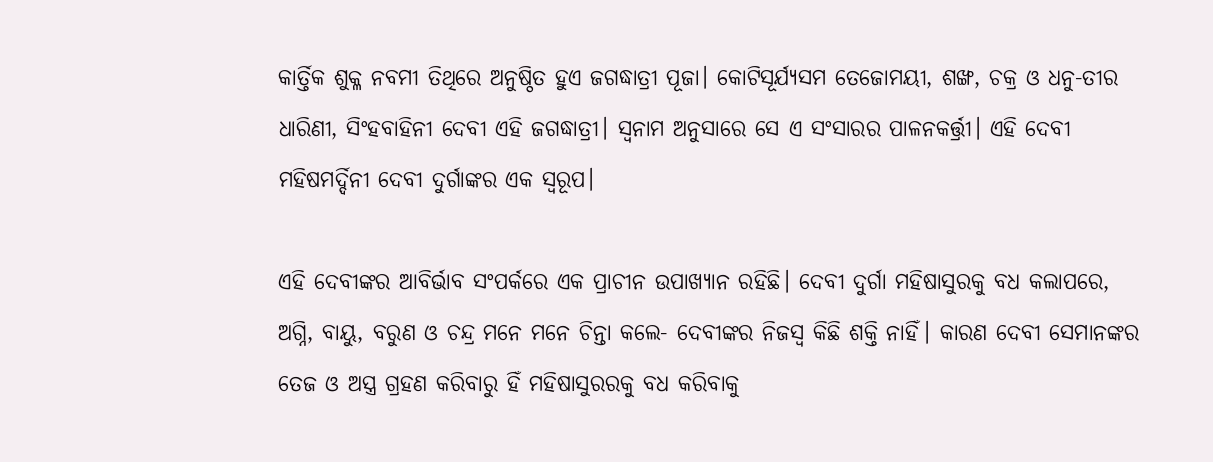କାର୍ତ୍ତିକ ଶୁକ୍ଳ ନବମୀ ତିଥିରେ ଅନୁଷ୍ଠିତ ହୁଏ ଜଗଦ୍ଧାତ୍ରୀ ପୂଜା। କୋଟିସୂର୍ଯ୍ୟସମ ତେଜୋମୟୀ, ଶଙ୍ଖ, ଚକ୍ର ଓ ଧନୁ-ତୀର ଧାରିଣୀ, ସିଂହବାହିନୀ ଦେବୀ ଏହି ଜଗଦ୍ଧାତ୍ରୀ। ସ୍ୱନାମ ଅନୁସାରେ ସେ ଏ ସଂସାରର ପାଳନକର୍ତ୍ତ୍ରୀ। ଏହି ଦେବୀ ମହିଷମର୍ଦ୍ଦିନୀ ଦେବୀ ଦୁର୍ଗାଙ୍କର ଏକ ସ୍ୱରୂପ।

ଏହି ଦେବୀଙ୍କର ଆବିର୍ଭାବ ସଂପର୍କରେ ଏକ ପ୍ରାଚୀନ ଉପାଖ୍ୟାନ ରହିଛି। ଦେବୀ ଦୁର୍ଗା ମହିଷାସୁରକୁ ବଧ କଲାପରେ, ଅଗ୍ନି, ବାୟୁ, ବରୁଣ ଓ ଚନ୍ଦ୍ର ମନେ ମନେ ଚିନ୍ତା କଲେ- ଦେବୀଙ୍କର ନିଜସ୍ୱ କିଛି ଶକ୍ତି ନାହିଁ। କାରଣ ଦେବୀ ସେମାନଙ୍କର ତେଜ ଓ ଅସ୍ତ୍ର ଗ୍ରହଣ କରିବାରୁ ହିଁ ମହିଷାସୁରରକୁ ବଧ କରିବାକୁ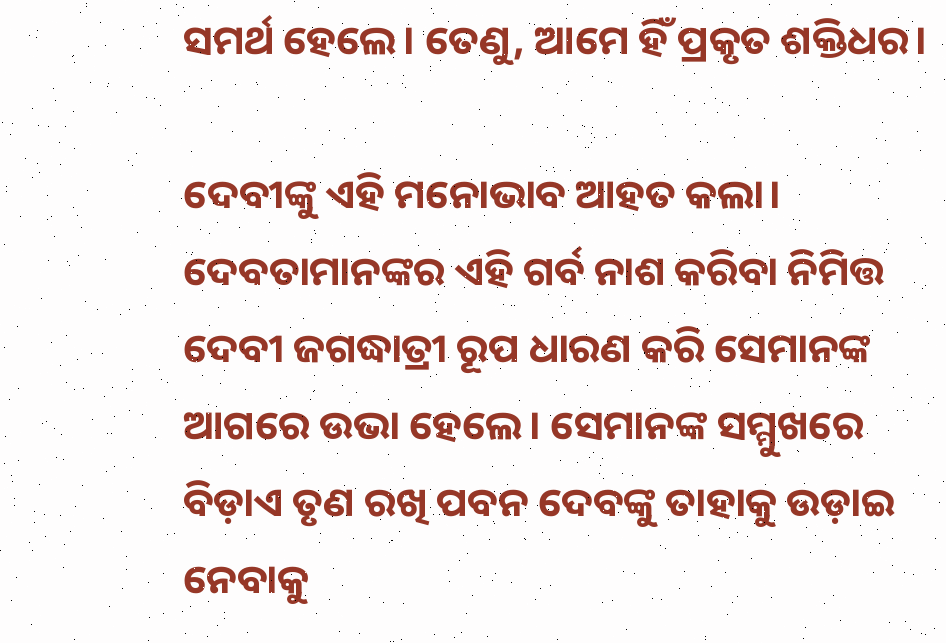ସମର୍ଥ ହେଲେ। ତେଣୁ, ଆମେ ହିଁ ପ୍ରକୃତ ଶକ୍ତିଧର।

ଦେବୀଙ୍କୁ ଏହି ମନୋଭାବ ଆହତ କଲା। ଦେବତାମାନଙ୍କର ଏହି ଗର୍ବ ନାଶ କରିବା ନିମିତ୍ତ ଦେବୀ ଜଗଦ୍ଧାତ୍ରୀ ରୂପ ଧାରଣ କରି ସେମାନଙ୍କ ଆଗରେ ଉଭା ହେଲେ। ସେମାନଙ୍କ ସମ୍ମୁଖରେ ବିଡ଼ାଏ ତୃଣ ରଖି ପବନ ଦେବଙ୍କୁ ତାହାକୁ ଉଡ଼ାଇ ନେବାକୁ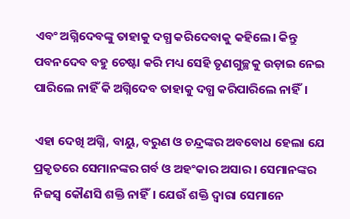ଏବଂ ଅଗ୍ନିଦେବଙ୍କୁ ତାହାକୁ ଦଗ୍ଧ କରିଦେବାକୁ କହିଲେ। କିନ୍ତୁ ପବନଦେବ ବହୁ ଚେଷ୍ଟା କରି ମଧ୍ୟ ସେହି ତୃଣଗୁଚ୍ଛକୁ ଉଡ଼ାଇ ନେଇ ପାରିଲେ ନାହିଁ କି ଅଗ୍ନିଦେବ ତାହାକୁ ଦଗ୍ଧ କରିପାରିଲେ ନାହିଁ।

ଏହା ଦେଖି ଅଗ୍ନି, ବାୟୁ, ବରୁଣ ଓ ଚନ୍ଦ୍ରଙ୍କର ଅବବୋଧ ହେଲା ଯେ ପ୍ରକୃତରେ ସେମାନଙ୍କର ଗର୍ବ ଓ ଅହଂକାର ଅସାର। ସେମାନଙ୍କର ନିଜସ୍ୱ କୌଣସି ଶକ୍ତି ନାହିଁ। ଯେଉଁ ଶକ୍ତି ଦ୍ୱାରା ସେମାନେ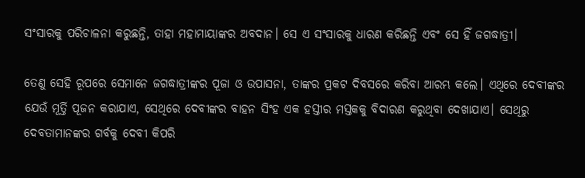ସଂସାରକୁ ପରିଚାଳନା କରୁଛନ୍ତି, ତାହା ମହାମାୟାଙ୍କର ଅବଦାନ। ସେ ଏ ସଂସାରକୁ ଧାରଣ କରିଛନ୍ତି ଏବଂ ସେ ହିଁ ଜଗଦ୍ଧାତ୍ରୀ।

ତେଣୁ ସେହି ରୂପରେ ସେମାନେ ଜଗଦ୍ଧାତ୍ରୀଙ୍କର ପୂଜା ଓ ଉପାସନା, ତାଙ୍କର ପ୍ରକଟ ଦିବସରେ କରିବା ଆରମ୍ଭ କଲେ। ଏଥିରେ ଦେବୀଙ୍କର ଯେଉଁ ମୂର୍ତ୍ତି ପୂଜନ କରାଯାଏ, ସେଥିରେ ଦେବୀଙ୍କର ବାହନ ସିଂହ ଏକ ହସ୍ତୀର ମସ୍ତକକୁ ବିଦାରଣ କରୁଥିବା ଦେଖାଯାଏ। ସେଥିରୁ ଦେବତାମାନଙ୍କର ଗର୍ବକୁ ଦେବୀ କିପରି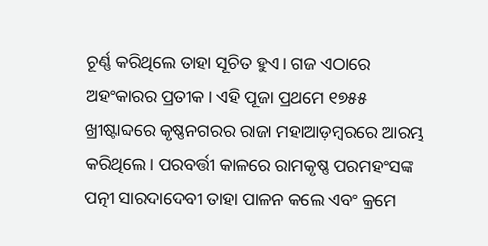ଚୂର୍ଣ୍ଣ କରିଥିଲେ ତାହା ସୂଚିତ ହୁଏ। ଗଜ ଏଠାରେ ଅହଂକାରର ପ୍ରତୀକ। ଏହି ପୂଜା ପ୍ରଥମେ ୧୭୫୫ ଖ୍ରୀଷ୍ଟାବ୍ଦରେ କୃଷ୍ଣନଗରର ରାଜା ମହାଆଡ଼ମ୍ବରରେ ଆରମ୍ଭ କରିଥିଲେ। ପରବର୍ତ୍ତୀ କାଳରେ ରାମକୃଷ୍ଣ ପରମହଂସଙ୍କ ପତ୍ନୀ ସାରଦାଦେବୀ ତାହା ପାଳନ କଲେ ଏବଂ କ୍ରମେ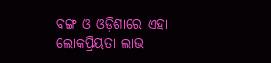ବଙ୍ଗ ଓ ଓଡ଼ିଶାରେ ଏହା ଲୋକପ୍ରିୟତା ଲାଭ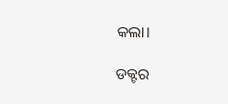କଲା।

ଡକ୍ଟର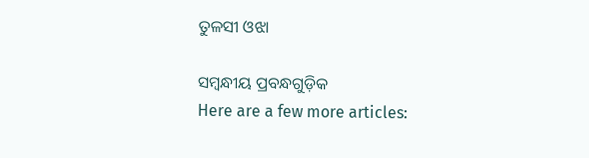ତୁଳସୀ ଓଝା

ସମ୍ବନ୍ଧୀୟ ପ୍ରବନ୍ଧଗୁଡ଼ିକ
Here are a few more articles: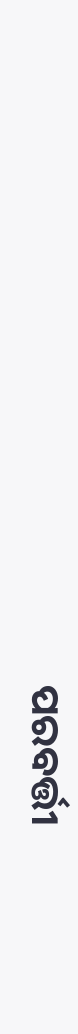ପରବର୍ତ୍ତୀ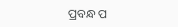ପ୍ରବନ୍ଧ ପ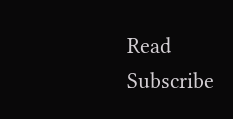Read
Subscribe